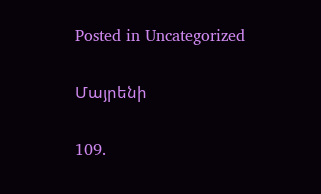Posted in Uncategorized

Մայրենի

109.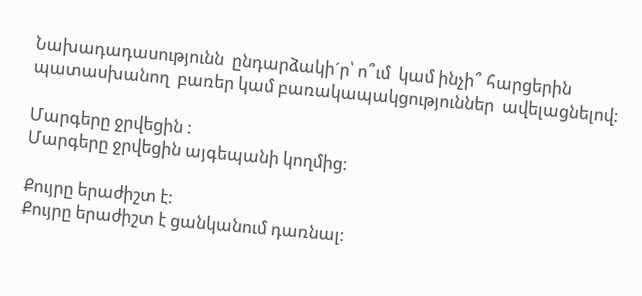Նախադադասությունն  ընդարձակի´ր՝ ո՞ւմ  կամ ինչի՞ հարցերին  պատասխանող  բառեր կամ բառակապակցություններ  ավելացնելով:

Մարգերը ջրվեցին :
Մարգերը ջրվեցին այգեպանի կողմից:

Քույրը երաժիշտ է:
Քույրը երաժիշտ է ցանկանում դառնալ: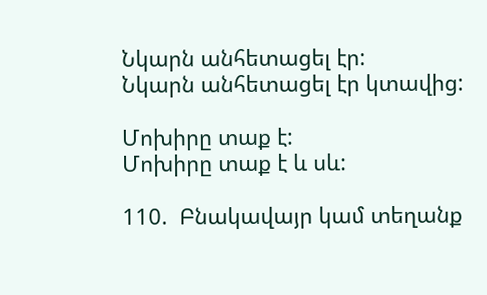Նկարն անհետացել էր:
Նկարն անհետացել էր կտավից:

Մոխիրը տաք է:
Մոխիրը տաք է և սև:

110.  Բնակավայր կամ տեղանք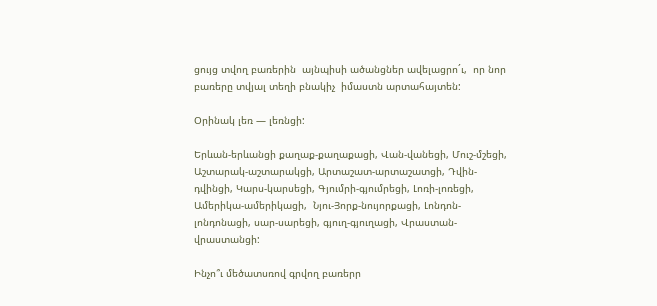ցույց տվող բառերին  այնպիսի ածանցներ ավելացրո´ւ,  որ նոր բառերը տվյալ տեղի բնակիչ  իմաստն արտահայտեն:

Օրինակ լեռ — լեռնցի:

Երևան-երևանցի քաղաք-քաղաքացի, Վան-վանեցի, Մուշ-մշեցի, Աշտարակ-աշտարակցի, Արտաշատ-արտաշատցի, Դվին-դվինցի, Կարս-կարսեցի, Գյումրի-գյումրեցի, Լոռի-լոռեցի, Ամերիկա-ամերիկացի,  Նյու-Յորք-նույորքացի, Լոնդոն-լոնդոնացի, սար-սարեցի, գյուղ-գյուղացի, Վրաստան-վրաստանցի:

Ինչո՞ւ մեծատսռով գրվող բառերր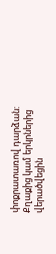փոքրատառով դարձան:
Քղաքից կամ երկրներից վերածվեցին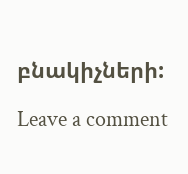բնակիչների:

Leave a comment